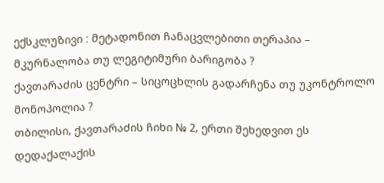ექსკლუზივი : მეტადონით ჩანაცვლებითი თერაპია – მკურნალობა თუ ლეგიტიმური ბარიგობა ?
ქავთარაძის ცენტრი – სიცოცხლის გადარჩენა თუ უკონტროლო მონოპოლია ?
თბილისი, ქავთარაძის ჩიხი № 2, ერთი შეხედვით ეს დედაქალაქის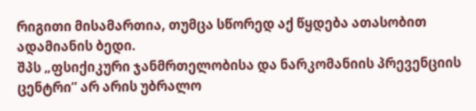რიგითი მისამართია, თუმცა სწორედ აქ წყდება ათასობით ადამიანის ბედი.
შპს „ფსიქიკური ჯანმრთელობისა და ნარკომანიის პრევენციის ცენტრი” არ არის უბრალო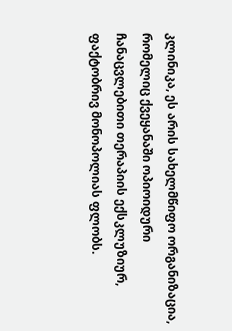კლინიკა, ეს არის სახელმწიფო ორგანიზაცია, რომელიც ქვეყანაში ოპიოიდური ჩანაცვლებითი თერაპიის ექსკლუზიურ, ფაქტობრივ მონოპოლიას ფლობს.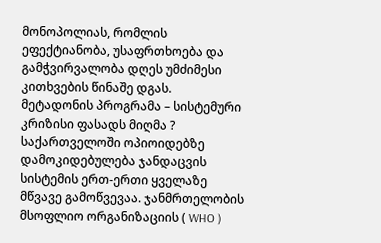მონოპოლიას, რომლის ეფექტიანობა, უსაფრთხოება და გამჭვირვალობა დღეს უმძიმესი კითხვების წინაშე დგას.
მეტადონის პროგრამა – სისტემური კრიზისი ფასადს მიღმა ?
საქართველოში ოპიოიდებზე დამოკიდებულება ჯანდაცვის სისტემის ერთ-ერთი ყველაზე მწვავე გამოწვევაა. ჯანმრთელობის მსოფლიო ორგანიზაციის ( WHO )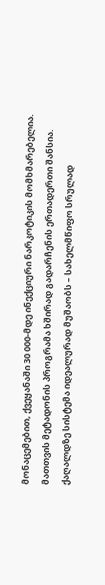მონაცემებით, ქვეყანაში 30 000-მდე ინექციური ნარკოტიკის მომხმარებელია. მათთვის მეტადონის პროგრამა ხშირად გადარჩენის ერთადერთი შანსია.
ქაღალდზე სისტემა იდეალურად მუშაობს – სახელმწიფო სრულად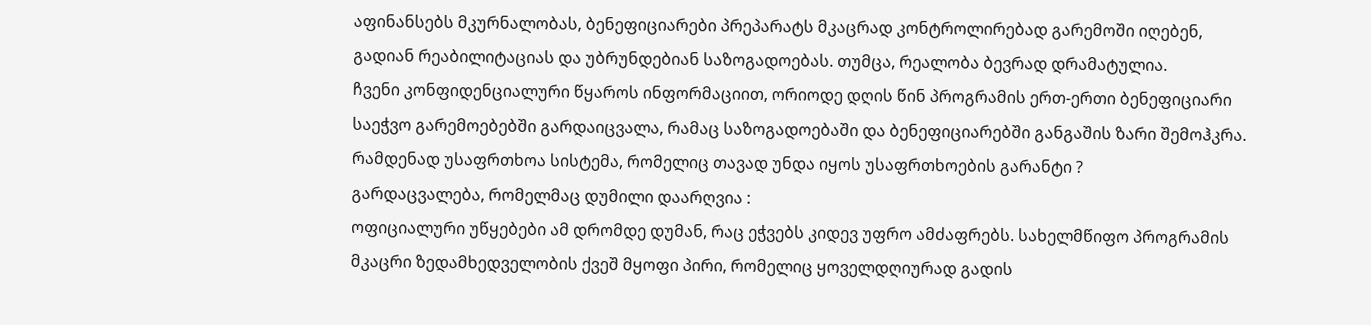აფინანსებს მკურნალობას, ბენეფიციარები პრეპარატს მკაცრად კონტროლირებად გარემოში იღებენ, გადიან რეაბილიტაციას და უბრუნდებიან საზოგადოებას. თუმცა, რეალობა ბევრად დრამატულია.
ჩვენი კონფიდენციალური წყაროს ინფორმაციით, ორიოდე დღის წინ პროგრამის ერთ-ერთი ბენეფიციარი საეჭვო გარემოებებში გარდაიცვალა, რამაც საზოგადოებაში და ბენეფიციარებში განგაშის ზარი შემოჰკრა.
რამდენად უსაფრთხოა სისტემა, რომელიც თავად უნდა იყოს უსაფრთხოების გარანტი ?
გარდაცვალება, რომელმაც დუმილი დაარღვია :
ოფიციალური უწყებები ამ დრომდე დუმან, რაც ეჭვებს კიდევ უფრო ამძაფრებს. სახელმწიფო პროგრამის მკაცრი ზედამხედველობის ქვეშ მყოფი პირი, რომელიც ყოველდღიურად გადის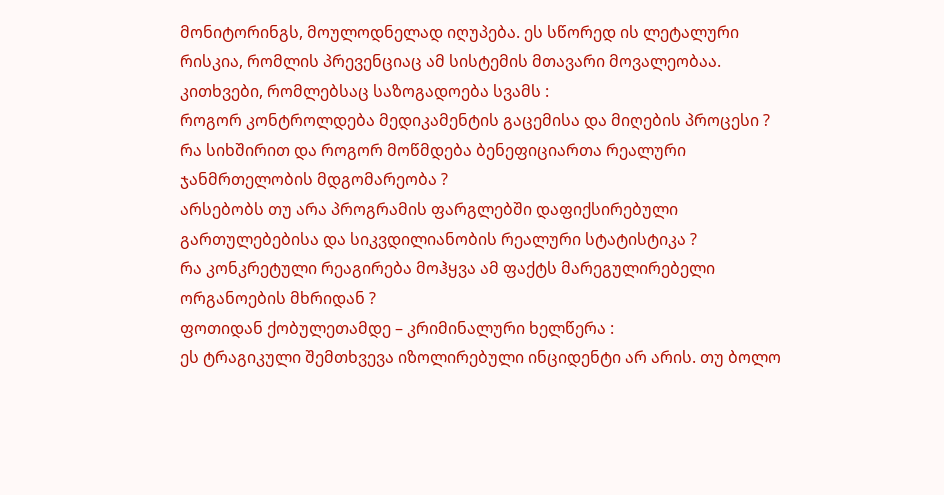მონიტორინგს, მოულოდნელად იღუპება. ეს სწორედ ის ლეტალური რისკია, რომლის პრევენციაც ამ სისტემის მთავარი მოვალეობაა.
კითხვები, რომლებსაც საზოგადოება სვამს :
როგორ კონტროლდება მედიკამენტის გაცემისა და მიღების პროცესი ?
რა სიხშირით და როგორ მოწმდება ბენეფიციართა რეალური ჯანმრთელობის მდგომარეობა ?
არსებობს თუ არა პროგრამის ფარგლებში დაფიქსირებული გართულებებისა და სიკვდილიანობის რეალური სტატისტიკა ?
რა კონკრეტული რეაგირება მოჰყვა ამ ფაქტს მარეგულირებელი ორგანოების მხრიდან ?
ფოთიდან ქობულეთამდე – კრიმინალური ხელწერა :
ეს ტრაგიკული შემთხვევა იზოლირებული ინციდენტი არ არის. თუ ბოლო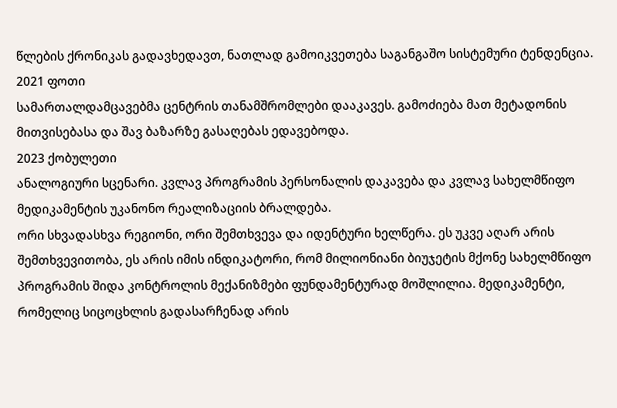წლების ქრონიკას გადავხედავთ, ნათლად გამოიკვეთება საგანგაშო სისტემური ტენდენცია.
2021 ფოთი
სამართალდამცავებმა ცენტრის თანამშრომლები დააკავეს. გამოძიება მათ მეტადონის მითვისებასა და შავ ბაზარზე გასაღებას ედავებოდა.
2023 ქობულეთი
ანალოგიური სცენარი. კვლავ პროგრამის პერსონალის დაკავება და კვლავ სახელმწიფო მედიკამენტის უკანონო რეალიზაციის ბრალდება.
ორი სხვადასხვა რეგიონი, ორი შემთხვევა და იდენტური ხელწერა. ეს უკვე აღარ არის შემთხვევითობა, ეს არის იმის ინდიკატორი, რომ მილიონიანი ბიუჯეტის მქონე სახელმწიფო პროგრამის შიდა კონტროლის მექანიზმები ფუნდამენტურად მოშლილია. მედიკამენტი, რომელიც სიცოცხლის გადასარჩენად არის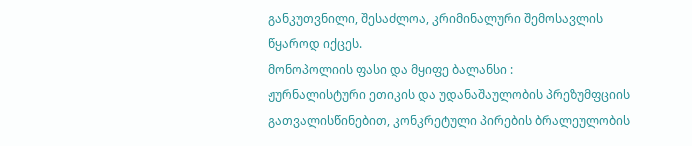განკუთვნილი, შესაძლოა, კრიმინალური შემოსავლის წყაროდ იქცეს.
მონოპოლიის ფასი და მყიფე ბალანსი :
ჟურნალისტური ეთიკის და უდანაშაულობის პრეზუმფციის გათვალისწინებით, კონკრეტული პირების ბრალეულობის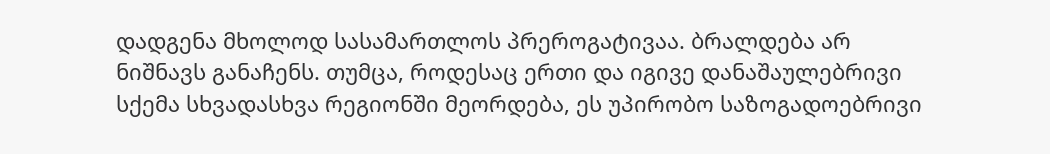დადგენა მხოლოდ სასამართლოს პრეროგატივაა. ბრალდება არ ნიშნავს განაჩენს. თუმცა, როდესაც ერთი და იგივე დანაშაულებრივი სქემა სხვადასხვა რეგიონში მეორდება, ეს უპირობო საზოგადოებრივი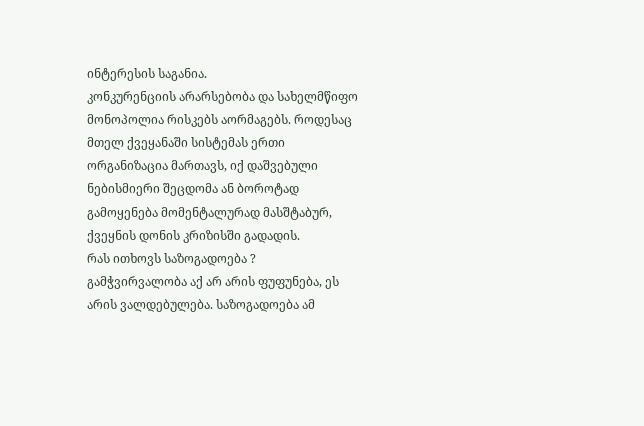ინტერესის საგანია.
კონკურენციის არარსებობა და სახელმწიფო მონოპოლია რისკებს აორმაგებს. როდესაც მთელ ქვეყანაში სისტემას ერთი ორგანიზაცია მართავს, იქ დაშვებული ნებისმიერი შეცდომა ან ბოროტად გამოყენება მომენტალურად მასშტაბურ, ქვეყნის დონის კრიზისში გადადის.
რას ითხოვს საზოგადოება ?
გამჭვირვალობა აქ არ არის ფუფუნება, ეს არის ვალდებულება. საზოგადოება ამ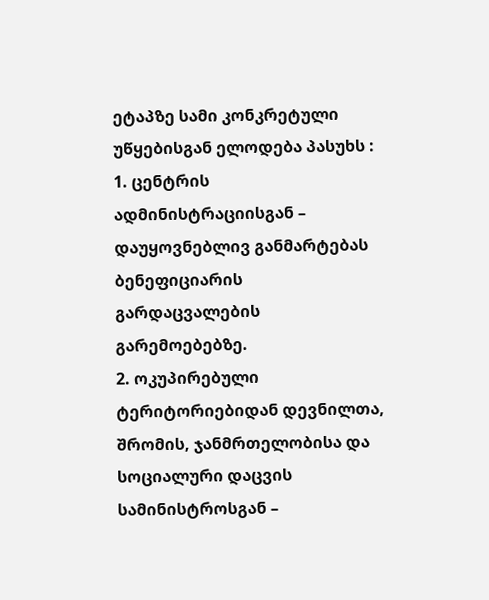ეტაპზე სამი კონკრეტული უწყებისგან ელოდება პასუხს :
1. ცენტრის ადმინისტრაციისგან – დაუყოვნებლივ განმარტებას ბენეფიციარის გარდაცვალების გარემოებებზე.
2. ოკუპირებული ტერიტორიებიდან დევნილთა, შრომის, ჯანმრთელობისა და სოციალური დაცვის სამინისტროსგან –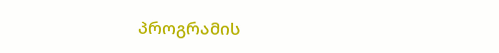პროგრამის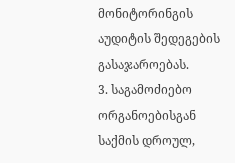მონიტორინგის აუდიტის შედეგების გასაჯაროებას.
3. საგამოძიებო ორგანოებისგან საქმის დროულ,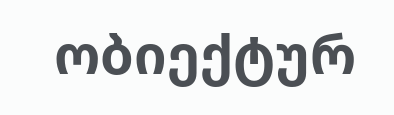ობიექტურ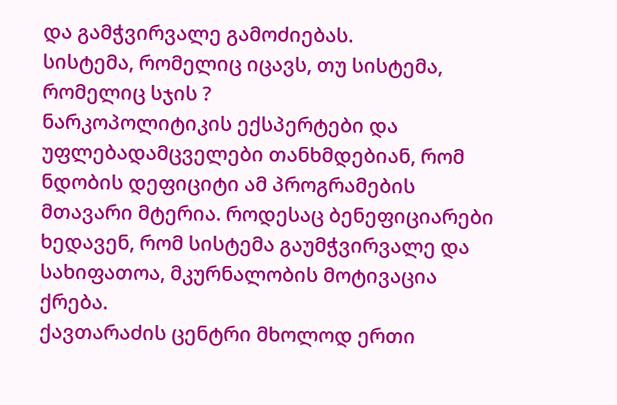და გამჭვირვალე გამოძიებას.
სისტემა, რომელიც იცავს, თუ სისტემა, რომელიც სჯის ?
ნარკოპოლიტიკის ექსპერტები და უფლებადამცველები თანხმდებიან, რომ ნდობის დეფიციტი ამ პროგრამების მთავარი მტერია. როდესაც ბენეფიციარები ხედავენ, რომ სისტემა გაუმჭვირვალე და სახიფათოა, მკურნალობის მოტივაცია ქრება.
ქავთარაძის ცენტრი მხოლოდ ერთი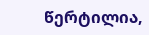წერტილია,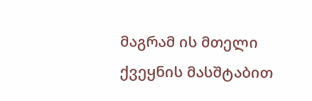მაგრამ ის მთელი ქვეყნის მასშტაბით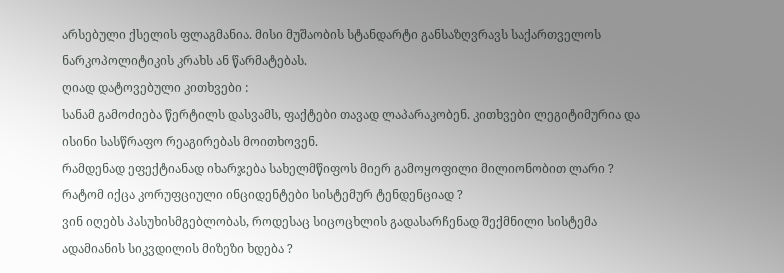არსებული ქსელის ფლაგმანია. მისი მუშაობის სტანდარტი განსაზღვრავს საქართველოს ნარკოპოლიტიკის კრახს ან წარმატებას.
ღიად დატოვებული კითხვები :
სანამ გამოძიება წერტილს დასვამს, ფაქტები თავად ლაპარაკობენ. კითხვები ლეგიტიმურია და ისინი სასწრაფო რეაგირებას მოითხოვენ.
რამდენად ეფექტიანად იხარჯება სახელმწიფოს მიერ გამოყოფილი მილიონობით ლარი ?
რატომ იქცა კორუფციული ინციდენტები სისტემურ ტენდენციად ?
ვინ იღებს პასუხისმგებლობას, როდესაც სიცოცხლის გადასარჩენად შექმნილი სისტემა ადამიანის სიკვდილის მიზეზი ხდება ?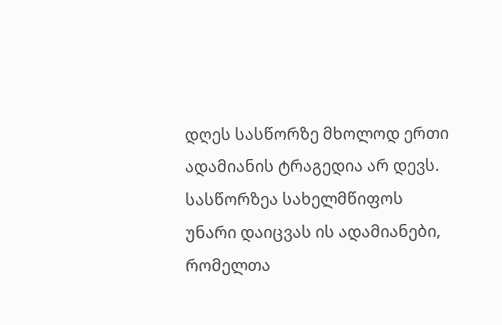დღეს სასწორზე მხოლოდ ერთი ადამიანის ტრაგედია არ დევს. სასწორზეა სახელმწიფოს უნარი დაიცვას ის ადამიანები, რომელთა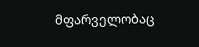მფარველობაც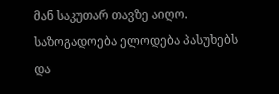მან საკუთარ თავზე აიღო. საზოგადოება ელოდება პასუხებს და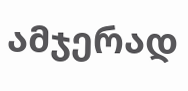ამჯერად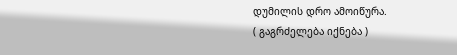დუმილის დრო ამოიწურა.
( გაგრძელება იქნება )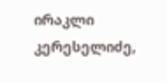ირაკლი კერესელიძე,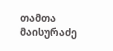თამთა მაისურაძე